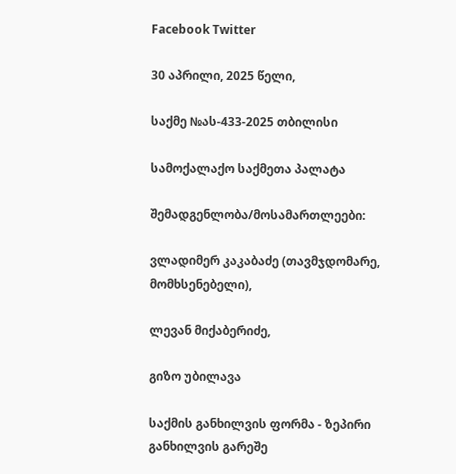Facebook Twitter

30 აპრილი, 2025 წელი,

საქმე №ას-433-2025 თბილისი

სამოქალაქო საქმეთა პალატა

შემადგენლობა/მოსამართლეები:

ვლადიმერ კაკაბაძე (თავმჯდომარე, მომხსენებელი),

ლევან მიქაბერიძე,

გიზო უბილავა

საქმის განხილვის ფორმა - ზეპირი განხილვის გარეშე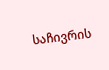საჩივრის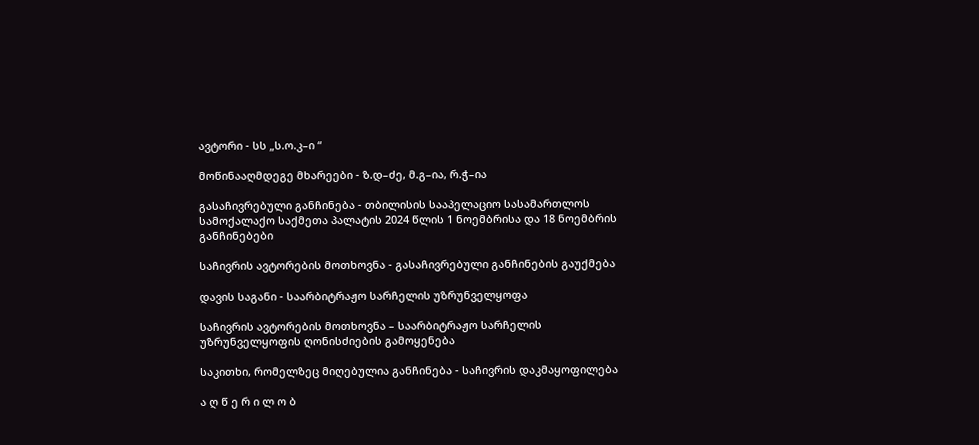ავტორი - სს „ს.ო.კ–ი “

მოწინააღმდეგე მხარეები - ზ.დ–ძე, მ.გ–ია, რ.ჭ–ია

გასაჩივრებული განჩინება - თბილისის სააპელაციო სასამართლოს სამოქალაქო საქმეთა პალატის 2024 წლის 1 ნოემბრისა და 18 ნოემბრის განჩინებები

საჩივრის ავტორების მოთხოვნა - გასაჩივრებული განჩინების გაუქმება

დავის საგანი - საარბიტრაჟო სარჩელის უზრუნველყოფა

საჩივრის ავტორების მოთხოვნა – საარბიტრაჟო სარჩელის უზრუნველყოფის ღონისძიების გამოყენება

საკითხი, რომელზეც მიღებულია განჩინება - საჩივრის დაკმაყოფილება

ა ღ წ ე რ ი ლ ო ბ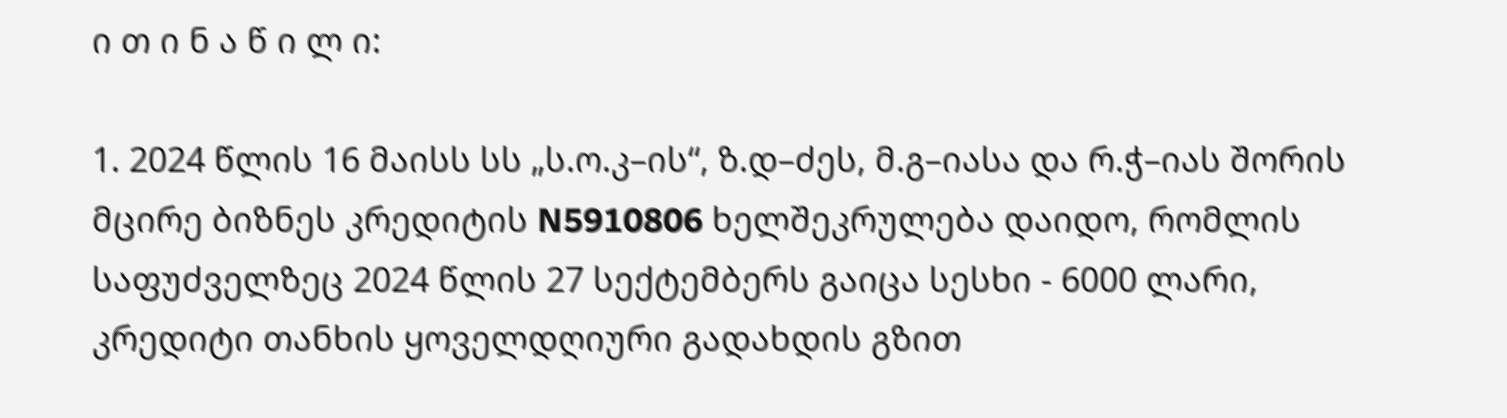ი თ ი ნ ა წ ი ლ ი:

1. 2024 წლის 16 მაისს სს „ს.ო.კ–ის“, ზ.დ–ძეს, მ.გ–იასა და რ.ჭ–იას შორის მცირე ბიზნეს კრედიტის N5910806 ხელშეკრულება დაიდო, რომლის საფუძველზეც 2024 წლის 27 სექტემბერს გაიცა სესხი - 6000 ლარი, კრედიტი თანხის ყოველდღიური გადახდის გზით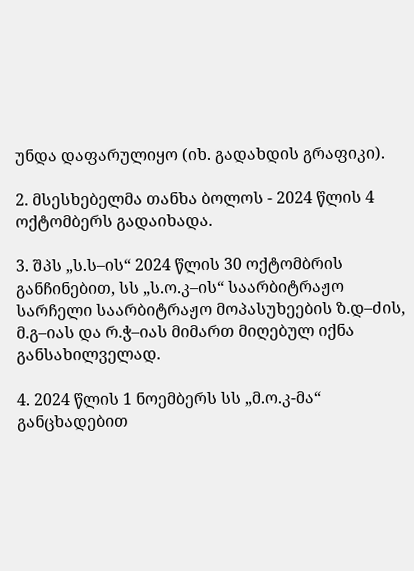უნდა დაფარულიყო (იხ. გადახდის გრაფიკი).

2. მსესხებელმა თანხა ბოლოს - 2024 წლის 4 ოქტომბერს გადაიხადა.

3. შპს „ს.ს–ის“ 2024 წლის 30 ოქტომბრის განჩინებით, სს „ს.ო.კ–ის“ საარბიტრაჟო სარჩელი საარბიტრაჟო მოპასუხეების ზ.დ–ძის, მ.გ–იას და რ.ჭ–იას მიმართ მიღებულ იქნა განსახილველად.

4. 2024 წლის 1 ნოემბერს სს „მ.ო.კ-მა“ განცხადებით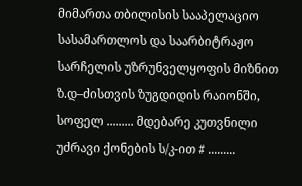მიმართა თბილისის სააპელაციო სასამართლოს და საარბიტრაჟო სარჩელის უზრუნველყოფის მიზნით ზ.დ–ძისთვის ზუგდიდის რაიონში, სოფელ ......... მდებარე კუთვნილი უძრავი ქონების ს/კ-ით # .........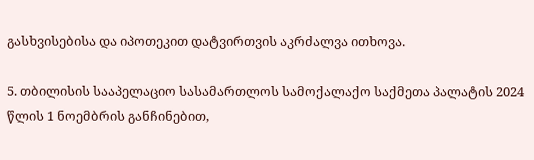გასხვისებისა და იპოთეკით დატვირთვის აკრძალვა ითხოვა.

5. თბილისის სააპელაციო სასამართლოს სამოქალაქო საქმეთა პალატის 2024 წლის 1 ნოემბრის განჩინებით,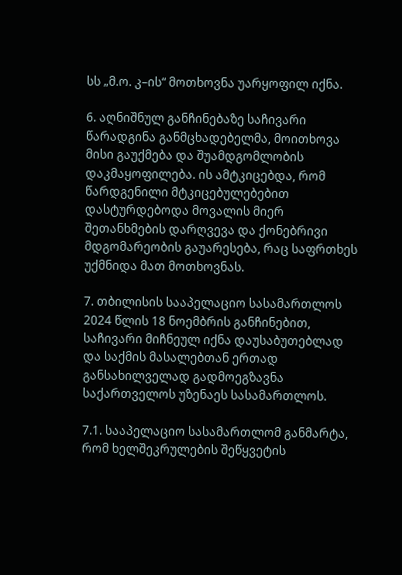სს „მ.ო. კ–ის“ მოთხოვნა უარყოფილ იქნა.

6. აღნიშნულ განჩინებაზე საჩივარი წარადგინა განმცხადებელმა, მოითხოვა მისი გაუქმება და შუამდგომლობის დაკმაყოფილება. ის ამტკიცებდა, რომ წარდგენილი მტკიცებულებებით დასტურდებოდა მოვალის მიერ შეთანხმების დარღვევა და ქონებრივი მდგომარეობის გაუარესება, რაც საფრთხეს უქმნიდა მათ მოთხოვნას.

7. თბილისის სააპელაციო სასამართლოს 2024 წლის 18 ნოემბრის განჩინებით, საჩივარი მიჩნეულ იქნა დაუსაბუთებლად და საქმის მასალებთან ერთად განსახილველად გადმოეგზავნა საქართველოს უზენაეს სასამართლოს.

7.1. სააპელაციო სასამართლომ განმარტა, რომ ხელშეკრულების შეწყვეტის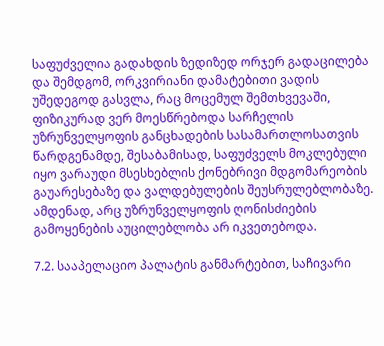საფუძველია გადახდის ზედიზედ ორჯერ გადაცილება და შემდგომ, ორკვირიანი დამატებითი ვადის უშედეგოდ გასვლა, რაც მოცემულ შემთხვევაში, ფიზიკურად ვერ მოესწრებოდა სარჩელის უზრუნველყოფის განცხადების სასამართლოსათვის წარდგენამდე, შესაბამისად, საფუძველს მოკლებული იყო ვარაუდი მსესხებლის ქონებრივი მდგომარეობის გაუარესებაზე და ვალდებულების შეუსრულებლობაზე. ამდენად, არც უზრუნველყოფის ღონისძიების გამოყენების აუცილებლობა არ იკვეთებოდა.

7.2. სააპელაციო პალატის განმარტებით, საჩივარი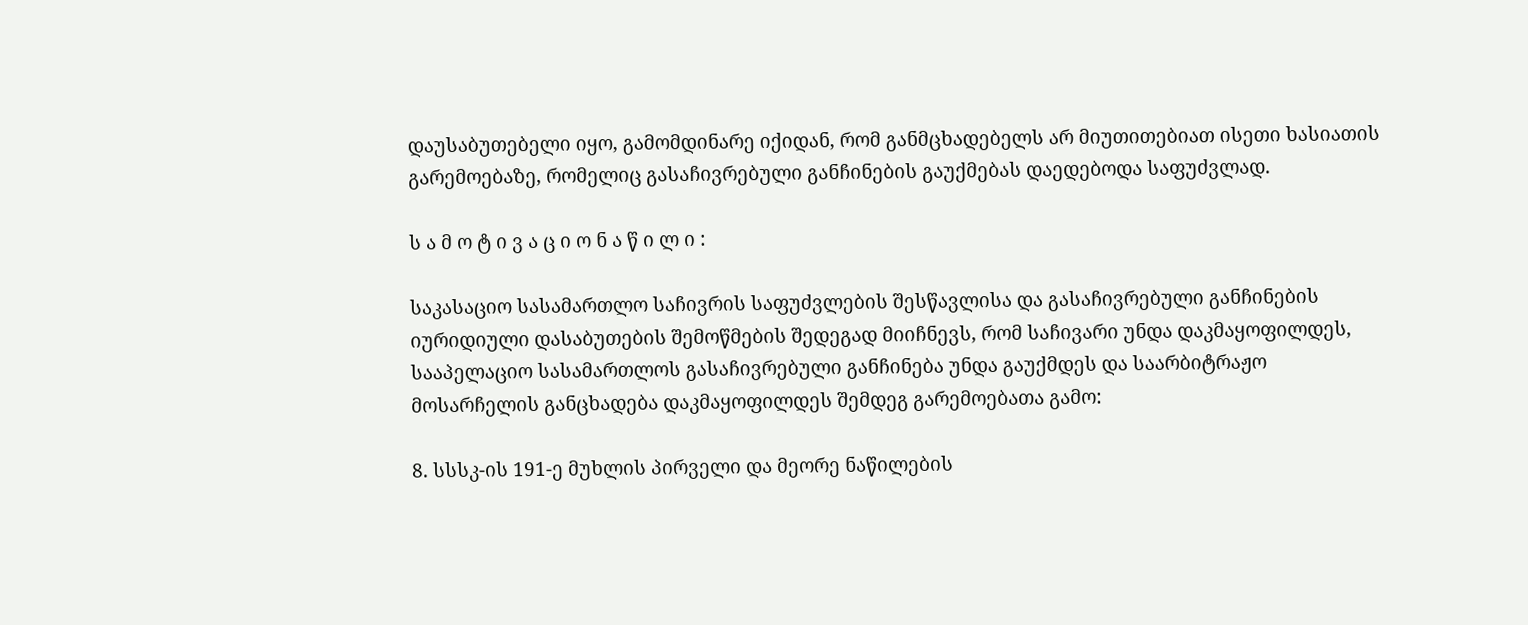დაუსაბუთებელი იყო, გამომდინარე იქიდან, რომ განმცხადებელს არ მიუთითებიათ ისეთი ხასიათის გარემოებაზე, რომელიც გასაჩივრებული განჩინების გაუქმებას დაედებოდა საფუძვლად.

ს ა მ ო ტ ი ვ ა ც ი ო ნ ა წ ი ლ ი :

საკასაციო სასამართლო საჩივრის საფუძვლების შესწავლისა და გასაჩივრებული განჩინების იურიდიული დასაბუთების შემოწმების შედეგად მიიჩნევს, რომ საჩივარი უნდა დაკმაყოფილდეს, სააპელაციო სასამართლოს გასაჩივრებული განჩინება უნდა გაუქმდეს და საარბიტრაჟო მოსარჩელის განცხადება დაკმაყოფილდეს შემდეგ გარემოებათა გამო:

8. სსსკ-ის 191-ე მუხლის პირველი და მეორე ნაწილების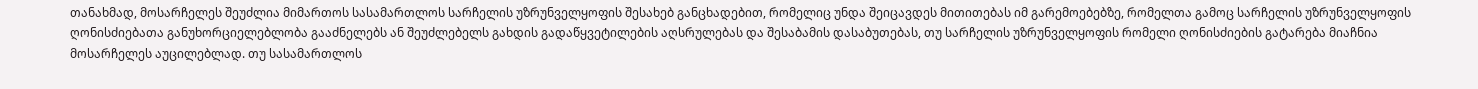თანახმად, მოსარჩელეს შეუძლია მიმართოს სასამართლოს სარჩელის უზრუნველყოფის შესახებ განცხადებით, რომელიც უნდა შეიცავდეს მითითებას იმ გარემოებებზე, რომელთა გამოც სარჩელის უზრუნველყოფის ღონისძიებათა განუხორციელებლობა გააძნელებს ან შეუძლებელს გახდის გადაწყვეტილების აღსრულებას და შესაბამის დასაბუთებას, თუ სარჩელის უზრუნველყოფის რომელი ღონისძიების გატარება მიაჩნია მოსარჩელეს აუცილებლად. თუ სასამართლოს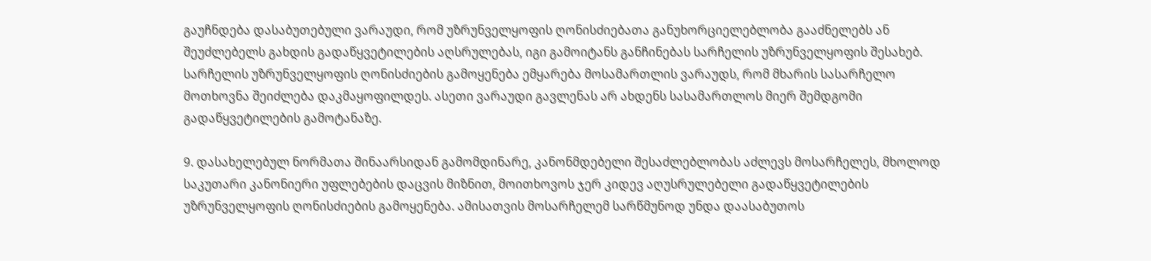გაუჩნდება დასაბუთებული ვარაუდი, რომ უზრუნველყოფის ღონისძიებათა განუხორციელებლობა გააძნელებს ან შეუძლებელს გახდის გადაწყვეტილების აღსრულებას, იგი გამოიტანს განჩინებას სარჩელის უზრუნველყოფის შესახებ. სარჩელის უზრუნველყოფის ღონისძიების გამოყენება ემყარება მოსამართლის ვარაუდს, რომ მხარის სასარჩელო მოთხოვნა შეიძლება დაკმაყოფილდეს. ასეთი ვარაუდი გავლენას არ ახდენს სასამართლოს მიერ შემდგომი გადაწყვეტილების გამოტანაზე.

9. დასახელებულ ნორმათა შინაარსიდან გამომდინარე, კანონმდებელი შესაძლებლობას აძლევს მოსარჩელეს, მხოლოდ საკუთარი კანონიერი უფლებების დაცვის მიზნით, მოითხოვოს ჯერ კიდევ აღუსრულებელი გადაწყვეტილების უზრუნველყოფის ღონისძიების გამოყენება. ამისათვის მოსარჩელემ სარწმუნოდ უნდა დაასაბუთოს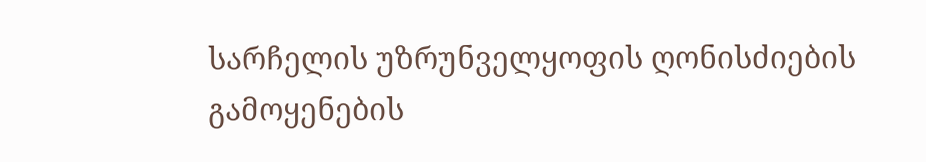სარჩელის უზრუნველყოფის ღონისძიების გამოყენების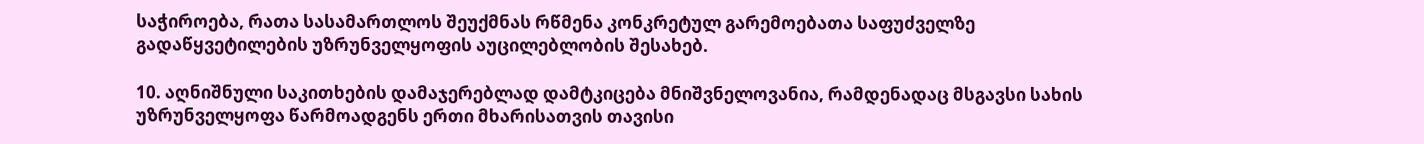საჭიროება, რათა სასამართლოს შეუქმნას რწმენა კონკრეტულ გარემოებათა საფუძველზე გადაწყვეტილების უზრუნველყოფის აუცილებლობის შესახებ.

10. აღნიშნული საკითხების დამაჯერებლად დამტკიცება მნიშვნელოვანია, რამდენადაც მსგავსი სახის უზრუნველყოფა წარმოადგენს ერთი მხარისათვის თავისი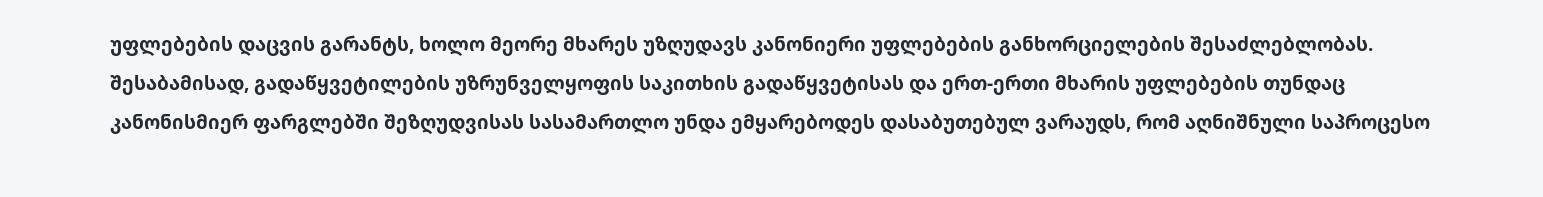უფლებების დაცვის გარანტს, ხოლო მეორე მხარეს უზღუდავს კანონიერი უფლებების განხორციელების შესაძლებლობას. შესაბამისად, გადაწყვეტილების უზრუნველყოფის საკითხის გადაწყვეტისას და ერთ-ერთი მხარის უფლებების თუნდაც კანონისმიერ ფარგლებში შეზღუდვისას სასამართლო უნდა ემყარებოდეს დასაბუთებულ ვარაუდს, რომ აღნიშნული საპროცესო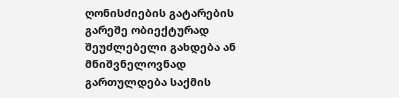ღონისძიების გატარების გარეშე ობიექტურად შეუძლებელი გახდება ან მნიშვნელოვნად გართულდება საქმის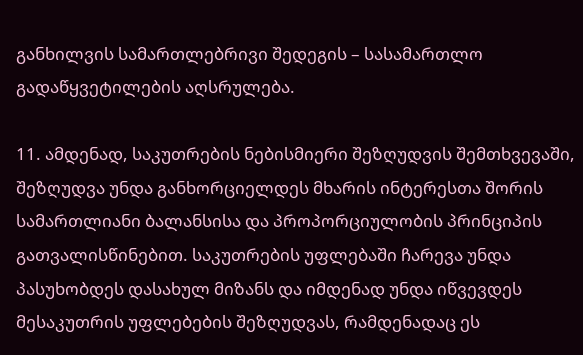განხილვის სამართლებრივი შედეგის – სასამართლო გადაწყვეტილების აღსრულება.

11. ამდენად, საკუთრების ნებისმიერი შეზღუდვის შემთხვევაში, შეზღუდვა უნდა განხორციელდეს მხარის ინტერესთა შორის სამართლიანი ბალანსისა და პროპორციულობის პრინციპის გათვალისწინებით. საკუთრების უფლებაში ჩარევა უნდა პასუხობდეს დასახულ მიზანს და იმდენად უნდა იწვევდეს მესაკუთრის უფლებების შეზღუდვას, რამდენადაც ეს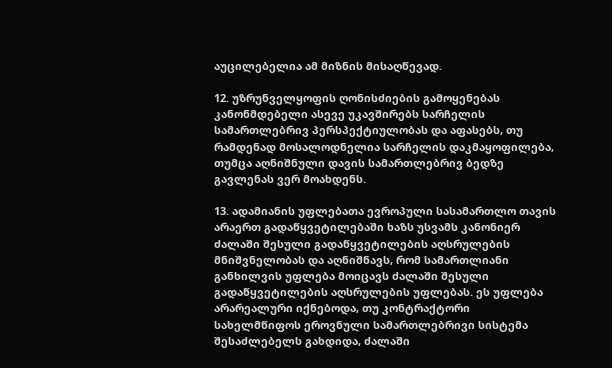აუცილებელია ამ მიზნის მისაღწევად.

12. უზრუნველყოფის ღონისძიების გამოყენებას კანონმდებელი ასევე უკავშირებს სარჩელის სამართლებრივ პერსპექტიულობას და აფასებს, თუ რამდენად მოსალოდნელია სარჩელის დაკმაყოფილება, თუმცა აღნიშნული დავის სამართლებრივ ბედზე გავლენას ვერ მოახდენს.

13. ადამიანის უფლებათა ევროპული სასამართლო თავის არაერთ გადაწყვეტილებაში ხაზს უსვამს კანონიერ ძალაში შესული გადაწყვეტილების აღსრულების მნიშვნელობას და აღნიშნავს, რომ სამართლიანი განხილვის უფლება მოიცავს ძალაში შესული გადაწყვეტილების აღსრულების უფლებას. ეს უფლება არარეალური იქნებოდა, თუ კონტრაქტორი სახელმწიფოს ეროვნული სამართლებრივი სისტემა შესაძლებელს გახდიდა, ძალაში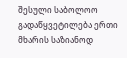შესული საბოლოო გადაწყვეტილება ერთი მხარის საზიანოდ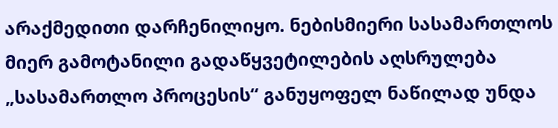არაქმედითი დარჩენილიყო. ნებისმიერი სასამართლოს მიერ გამოტანილი გადაწყვეტილების აღსრულება „სასამართლო პროცესის“ განუყოფელ ნაწილად უნდა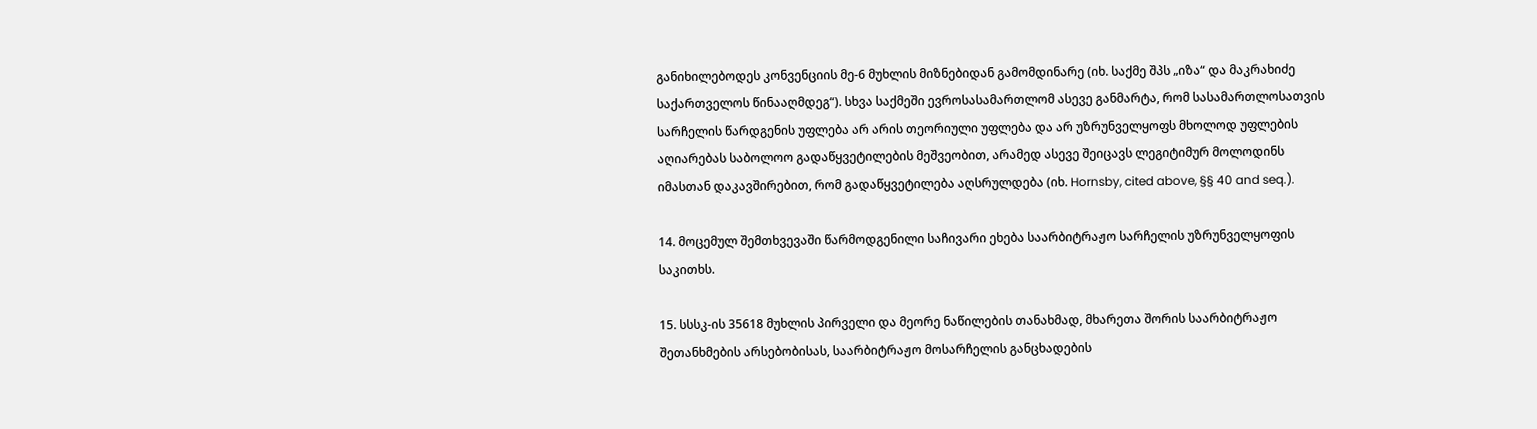განიხილებოდეს კონვენციის მე-6 მუხლის მიზნებიდან გამომდინარე (იხ. საქმე შპს „იზა“ და მაკრახიძე საქართველოს წინააღმდეგ“). სხვა საქმეში ევროსასამართლომ ასევე განმარტა, რომ სასამართლოსათვის სარჩელის წარდგენის უფლება არ არის თეორიული უფლება და არ უზრუნველყოფს მხოლოდ უფლების აღიარებას საბოლოო გადაწყვეტილების მეშვეობით, არამედ ასევე შეიცავს ლეგიტიმურ მოლოდინს იმასთან დაკავშირებით, რომ გადაწყვეტილება აღსრულდება (იხ. Hornsby, cited above, §§ 40 and seq.).

14. მოცემულ შემთხვევაში წარმოდგენილი საჩივარი ეხება საარბიტრაჟო სარჩელის უზრუნველყოფის საკითხს.

15. სსსკ-ის 35618 მუხლის პირველი და მეორე ნაწილების თანახმად, მხარეთა შორის საარბიტრაჟო შეთანხმების არსებობისას, საარბიტრაჟო მოსარჩელის განცხადების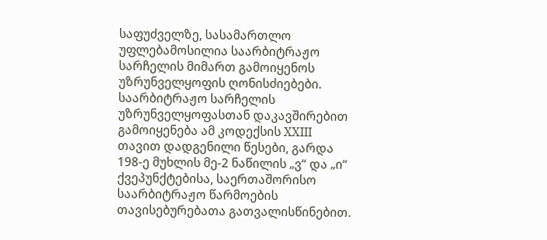საფუძველზე, სასამართლო უფლებამოსილია საარბიტრაჟო სარჩელის მიმართ გამოიყენოს უზრუნველყოფის ღონისძიებები. საარბიტრაჟო სარჩელის უზრუნველყოფასთან დაკავშირებით გამოიყენება ამ კოდექსის XXIII თავით დადგენილი წესები, გარდა 198-ე მუხლის მე-2 ნაწილის „ვ“ და „ი“ ქვეპუნქტებისა, საერთაშორისო საარბიტრაჟო წარმოების თავისებურებათა გათვალისწინებით.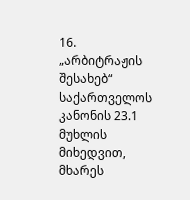16. „არბიტრაჟის შესახებ“ საქართველოს კანონის 23.1 მუხლის მიხედვით, მხარეს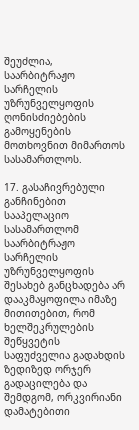შეუძლია, საარბიტრაჟო სარჩელის უზრუნველყოფის ღონისძიებების გამოყენების მოთხოვნით მიმართოს სასამართლოს.

17. გასაჩივრებული განჩინებით სააპელაციო სასამართლომ საარბიტრაჟო სარჩელის უზრუნველყოფის შესახებ განცხადება არ დააკმაყოფილა იმაზე მითითებით, რომ ხელშეკრულების შეწყვეტის საფუძველია გადახდის ზედიზედ ორჯერ გადაცილება და შემდგომ, ორკვირიანი დამატებითი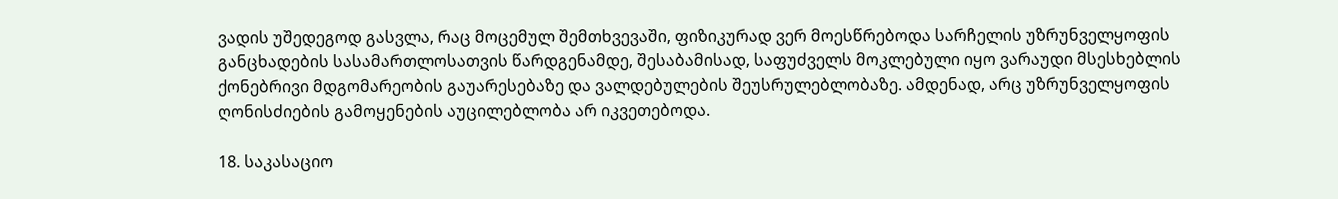ვადის უშედეგოდ გასვლა, რაც მოცემულ შემთხვევაში, ფიზიკურად ვერ მოესწრებოდა სარჩელის უზრუნველყოფის განცხადების სასამართლოსათვის წარდგენამდე, შესაბამისად, საფუძველს მოკლებული იყო ვარაუდი მსესხებლის ქონებრივი მდგომარეობის გაუარესებაზე და ვალდებულების შეუსრულებლობაზე. ამდენად, არც უზრუნველყოფის ღონისძიების გამოყენების აუცილებლობა არ იკვეთებოდა.

18. საკასაციო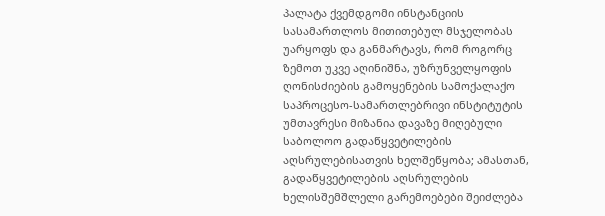პალატა ქვემდგომი ინსტანციის სასამართლოს მითითებულ მსჯელობას უარყოფს და განმარტავს, რომ როგორც ზემოთ უკვე აღინიშნა, უზრუნველყოფის ღონისძიების გამოყენების სამოქალაქო საპროცესო-სამართლებრივი ინსტიტუტის უმთავრესი მიზანია დავაზე მიღებული საბოლოო გადაწყვეტილების აღსრულებისათვის ხელშეწყობა; ამასთან, გადაწყვეტილების აღსრულების ხელისშემშლელი გარემოებები შეიძლება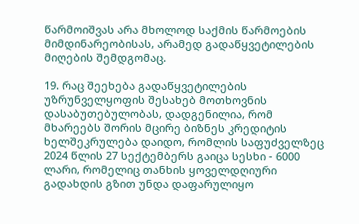წარმოიშვას არა მხოლოდ საქმის წარმოების მიმდინარეობისას, არამედ გადაწყვეტილების მიღების შემდგომაც.

19. რაც შეეხება გადაწყვეტილების უზრუნველყოფის შესახებ მოთხოვნის დასაბუთებულობას, დადგენილია, რომ მხარეებს შორის მცირე ბიზნეს კრედიტის ხელშეკრულება დაიდო, რომლის საფუძველზეც 2024 წლის 27 სექტემბერს გაიცა სესხი - 6000 ლარი, რომელიც თანხის ყოველდღიური გადახდის გზით უნდა დაფარულიყო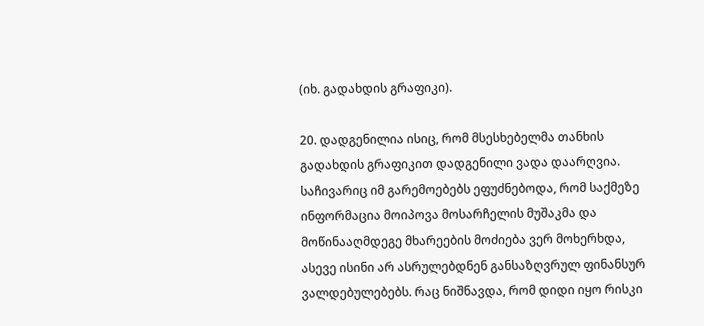(იხ. გადახდის გრაფიკი).

20. დადგენილია ისიც, რომ მსესხებელმა თანხის გადახდის გრაფიკით დადგენილი ვადა დაარღვია. საჩივარიც იმ გარემოებებს ეფუძნებოდა, რომ საქმეზე ინფორმაცია მოიპოვა მოსარჩელის მუშაკმა და მოწინააღმდეგე მხარეების მოძიება ვერ მოხერხდა, ასევე ისინი არ ასრულებდნენ განსაზღვრულ ფინანსურ ვალდებულებებს. რაც ნიშნავდა, რომ დიდი იყო რისკი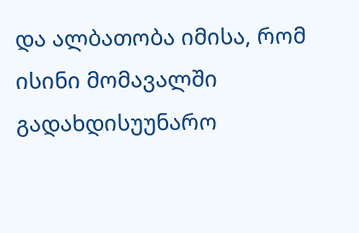და ალბათობა იმისა, რომ ისინი მომავალში გადახდისუუნარო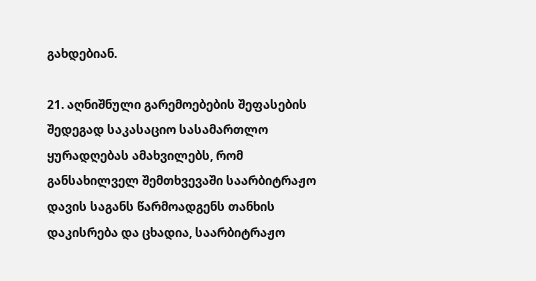გახდებიან.

21. აღნიშნული გარემოებების შეფასების შედეგად საკასაციო სასამართლო ყურადღებას ამახვილებს, რომ განსახილველ შემთხვევაში საარბიტრაჟო დავის საგანს წარმოადგენს თანხის დაკისრება და ცხადია, საარბიტრაჟო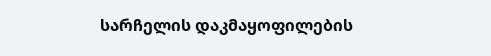სარჩელის დაკმაყოფილების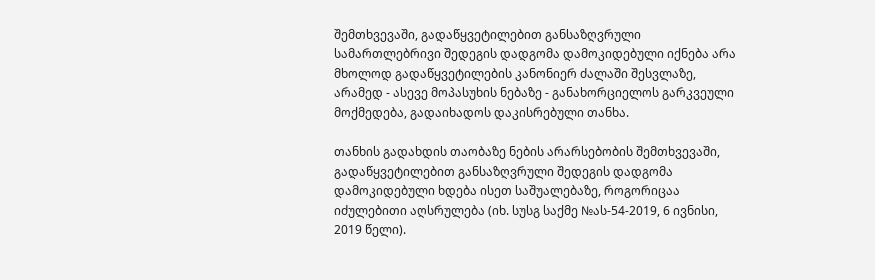შემთხვევაში, გადაწყვეტილებით განსაზღვრული სამართლებრივი შედეგის დადგომა დამოკიდებული იქნება არა მხოლოდ გადაწყვეტილების კანონიერ ძალაში შესვლაზე, არამედ - ასევე მოპასუხის ნებაზე - განახორციელოს გარკვეული მოქმედება, გადაიხადოს დაკისრებული თანხა.

თანხის გადახდის თაობაზე ნების არარსებობის შემთხვევაში, გადაწყვეტილებით განსაზღვრული შედეგის დადგომა დამოკიდებული ხდება ისეთ საშუალებაზე, როგორიცაა იძულებითი აღსრულება (იხ. სუსგ საქმე №ას-54-2019, 6 ივნისი, 2019 წელი).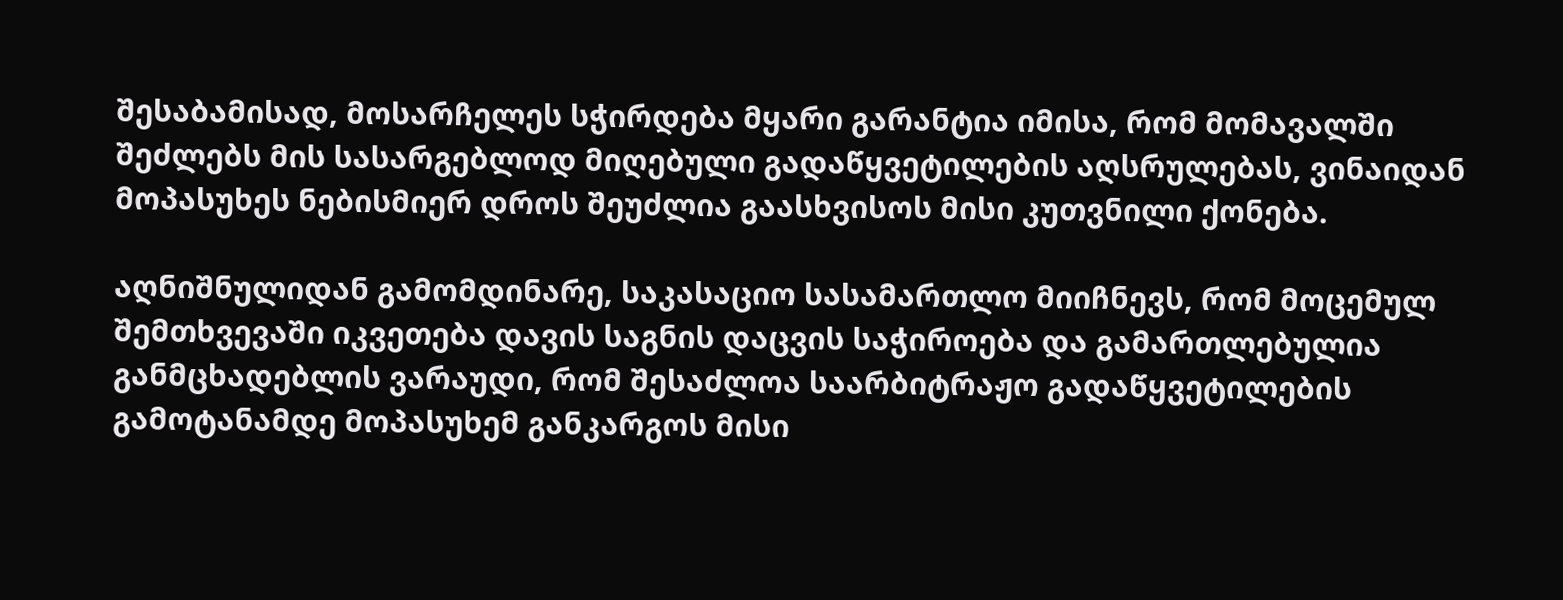შესაბამისად, მოსარჩელეს სჭირდება მყარი გარანტია იმისა, რომ მომავალში შეძლებს მის სასარგებლოდ მიღებული გადაწყვეტილების აღსრულებას, ვინაიდან მოპასუხეს ნებისმიერ დროს შეუძლია გაასხვისოს მისი კუთვნილი ქონება.

აღნიშნულიდან გამომდინარე, საკასაციო სასამართლო მიიჩნევს, რომ მოცემულ შემთხვევაში იკვეთება დავის საგნის დაცვის საჭიროება და გამართლებულია განმცხადებლის ვარაუდი, რომ შესაძლოა საარბიტრაჟო გადაწყვეტილების გამოტანამდე მოპასუხემ განკარგოს მისი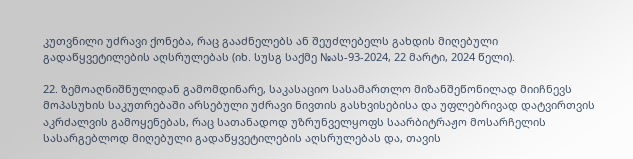კუთვნილი უძრავი ქონება, რაც გააძნელებს ან შეუძლებელს გახდის მიღებული გადაწყვეტილების აღსრულებას (იხ. სუსგ საქმე №ას-93-2024, 22 მარტი, 2024 წელი).

22. ზემოაღნიშნულიდან გამომდინარე, საკასაციო სასამართლო მიზანშეწონილად მიიჩნევს მოპასუხის საკუთრებაში არსებული უძრავი ნივთის გასხვისებისა და უფლებრივად დატვირთვის აკრძალვის გამოყენებას, რაც სათანადოდ უზრუნველყოფს საარბიტრაჟო მოსარჩელის სასარგებლოდ მიღებული გადაწყვეტილების აღსრულებას და, თავის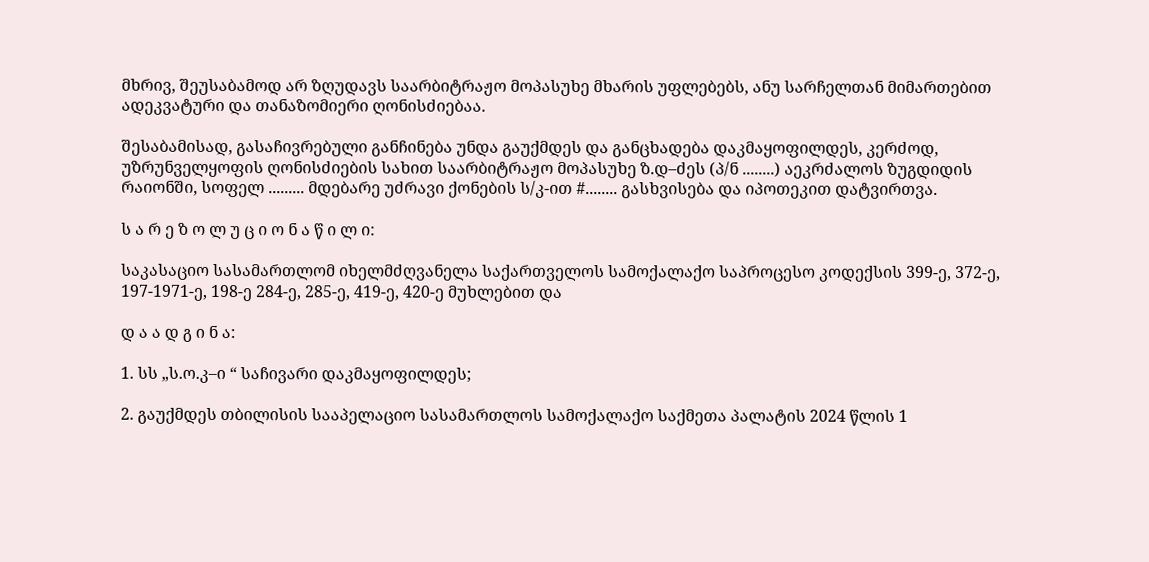მხრივ, შეუსაბამოდ არ ზღუდავს საარბიტრაჟო მოპასუხე მხარის უფლებებს, ანუ სარჩელთან მიმართებით ადეკვატური და თანაზომიერი ღონისძიებაა.

შესაბამისად, გასაჩივრებული განჩინება უნდა გაუქმდეს და განცხადება დაკმაყოფილდეს, კერძოდ, უზრუნველყოფის ღონისძიების სახით საარბიტრაჟო მოპასუხე ზ.დ–ძეს (პ/ნ ........) აეკრძალოს ზუგდიდის რაიონში, სოფელ ......... მდებარე უძრავი ქონების ს/კ-ით #........ გასხვისება და იპოთეკით დატვირთვა.

ს ა რ ე ზ ო ლ უ ც ი ო ნ ა წ ი ლ ი:

საკასაციო სასამართლომ იხელმძღვანელა საქართველოს სამოქალაქო საპროცესო კოდექსის 399-ე, 372-ე, 197-1971-ე, 198-ე 284-ე, 285-ე, 419-ე, 420-ე მუხლებით და

დ ა ა დ გ ი ნ ა:

1. სს „ს.ო.კ–ი “ საჩივარი დაკმაყოფილდეს;

2. გაუქმდეს თბილისის სააპელაციო სასამართლოს სამოქალაქო საქმეთა პალატის 2024 წლის 1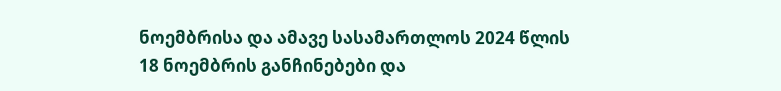ნოემბრისა და ამავე სასამართლოს 2024 წლის 18 ნოემბრის განჩინებები და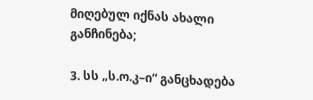მიღებულ იქნას ახალი განჩინება;

3. სს „ს.ო.კ–ი“ განცხადება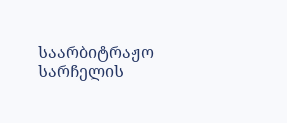საარბიტრაჟო სარჩელის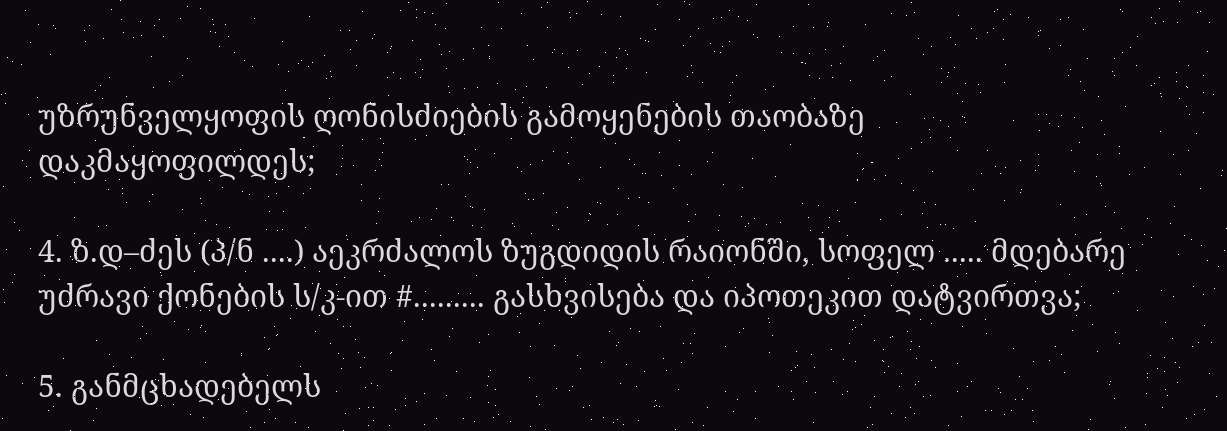უზრუნველყოფის ღონისძიების გამოყენების თაობაზე დაკმაყოფილდეს;

4. ზ.დ–ძეს (პ/ნ ....) აეკრძალოს ზუგდიდის რაიონში, სოფელ ..... მდებარე უძრავი ქონების ს/კ-ით #......... გასხვისება და იპოთეკით დატვირთვა;

5. განმცხადებელს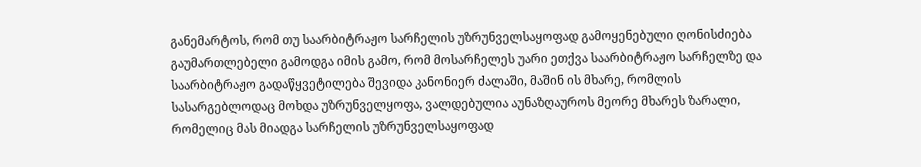განემარტოს, რომ თუ საარბიტრაჟო სარჩელის უზრუნველსაყოფად გამოყენებული ღონისძიება გაუმართლებელი გამოდგა იმის გამო, რომ მოსარჩელეს უარი ეთქვა საარბიტრაჟო სარჩელზე და საარბიტრაჟო გადაწყვეტილება შევიდა კანონიერ ძალაში, მაშინ ის მხარე, რომლის სასარგებლოდაც მოხდა უზრუნველყოფა, ვალდებულია აუნაზღაუროს მეორე მხარეს ზარალი, რომელიც მას მიადგა სარჩელის უზრუნველსაყოფად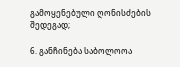გამოყენებული ღონისძების შედეგად;

6. განჩინება საბოლოოა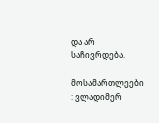და არ საჩივრდება.

მოსამართლეები : ვლადიმერ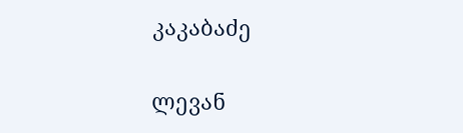კაკაბაძე

ლევან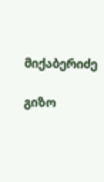მიქაბერიძე

გიზო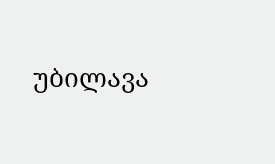უბილავა